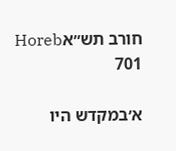חורב תש״אHoreb 701

א׳במקדש היו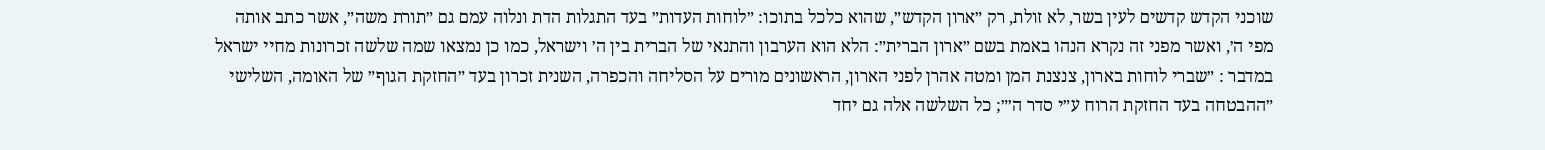שוכני הקדש קדשים לעין בשר, לא זולת, רק ״ארון הקדש״, שהוא כלכל בתוכו: ״לוחות העדות״ בעד התגלות הדת ונלוה עמם גם ״תורת משה״, אשר כתב אותה מפי ה׳, ואשר מפני זה נקרא הנהו באמת בשם ״ארון הברית״: הלא הוא הערבון והתנאי של הברית בין ה׳ וישראל, כמו כן נמצאו שמה שלשה זכרונות מחיי ישראל במדבר : ״שברי לוחות בארון, צנצנת המן ומטה אהרן לפני הארון, הראשונים מורים על הסליחה והכפרה, השנית זכרון בעד ״החזקת הגוף״ של האומה, השלישי ״ההבטחה בעד החזקת הרוח ע״י סדר ה׳״; כל השלשה אלה גם יחד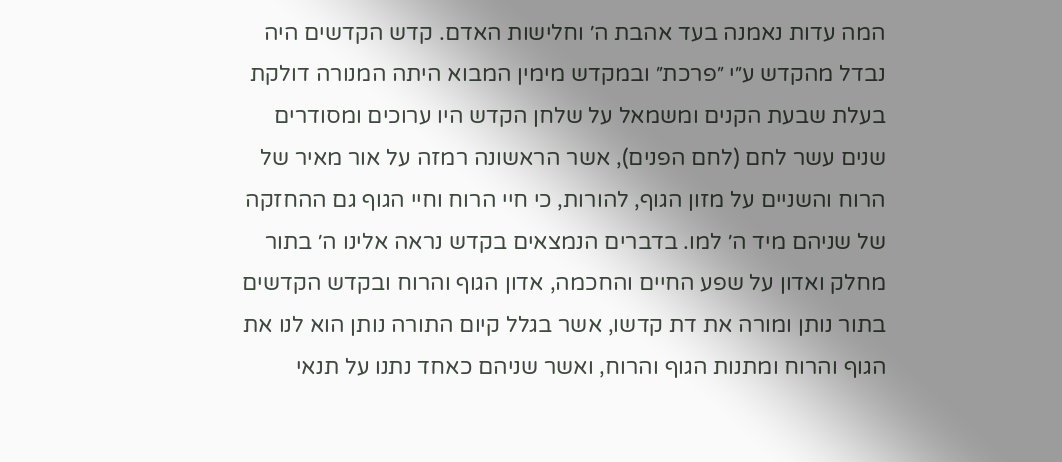המה עדות נאמנה בעד אהבת ה׳ וחלישות האדם. קדש הקדשים היה נבדל מהקדש ע״י ״פרכת״ ובמקדש מימין המבוא היתה המנורה דולקת בעלת שבעת הקנים ומשמאל על שלחן הקדש היו ערוכים ומסודרים שנים עשר לחם (לחם הפנים), אשר הראשונה רמזה על אור מאיר של הרוח והשניים על מזון הגוף, להורות, כי חיי הרוח וחיי הגוף גם ההחזקה של שניהם מיד ה׳ למו. בדברים הנמצאים בקדש נראה אלינו ה׳ בתור מחלק ואדון על שפע החיים והחכמה, אדון הגוף והרוח ובקדש הקדשים בתור נותן ומורה את דת קדשו, אשר בגלל קיום התורה נותן הוא לנו את הגוף והרוח ומתנות הגוף והרוח, ואשר שניהם כאחד נתנו על תנאי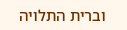וברית התלויה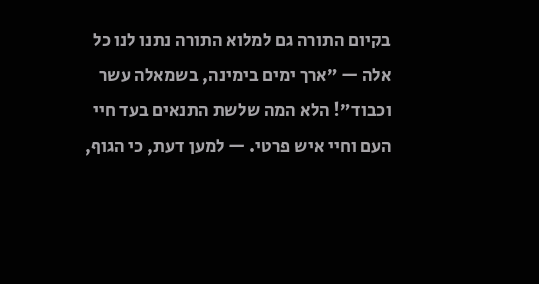בקיום התורה גם למלוא התורה נתנו לנו כל אלה — ״ארך ימים בימינה, בשמאלה עשר וכבוד״! הלא המה שלשת התנאים בעד חיי העם וחיי איש פרטי. — למען דעת, כי הגוף,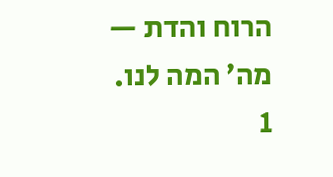הרוח והדת — מה׳ המה לנו.
1